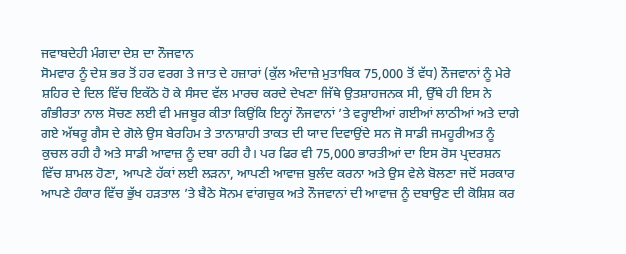ਜਵਾਬਦੇਹੀ ਮੰਗਦਾ ਦੇਸ਼ ਦਾ ਨੌਜਵਾਨ
ਸੋਮਵਾਰ ਨੂੰ ਦੇਸ਼ ਭਰ ਤੋਂ ਹਰ ਵਰਗ ਤੇ ਜਾਤ ਦੇ ਹਜ਼ਾਰਾਂ (ਕੁੱਲ ਅੰਦਾਜ਼ੇ ਮੁਤਾਬਿਕ 75,000 ਤੋਂ ਵੱਧ) ਨੌਜਵਾਨਾਂ ਨੂੰ ਮੇਰੇ ਸ਼ਹਿਰ ਦੇ ਦਿਲ ਵਿੱਚ ਇਕੱਠੇ ਹੋ ਕੇ ਸੰਸਦ ਵੱਲ ਮਾਰਚ ਕਰਦੇ ਦੇਖਣਾ ਜਿੱਥੇ ਉਤਸ਼ਾਹਜਨਕ ਸੀ, ਉੱਥੇ ਹੀ ਇਸ ਨੇ ਗੰਭੀਰਤਾ ਨਾਲ ਸੋਚਣ ਲਈ ਵੀ ਮਜਬੂਰ ਕੀਤਾ ਕਿਉਂਕਿ ਇਨ੍ਹਾਂ ਨੌਜਵਾਨਾਂ ’ਤੇ ਵਰ੍ਹਾਈਆਂ ਗਈਆਂ ਲਾਠੀਆਂ ਅਤੇ ਦਾਗੇ ਗਏ ਅੱਥਰੂ ਗੈਸ ਦੇ ਗੋਲੇ ਉਸ ਬੇਰਹਿਮ ਤੇ ਤਾਨਾਸ਼ਾਹੀ ਤਾਕਤ ਦੀ ਯਾਦ ਦਿਵਾਉਂਦੇ ਸਨ ਜੋ ਸਾਡੀ ਜਮਹੂਰੀਅਤ ਨੂੰ ਕੁਚਲ ਰਹੀ ਹੈ ਅਤੇ ਸਾਡੀ ਆਵਾਜ਼ ਨੂੰ ਦਬਾ ਰਹੀ ਹੈ। ਪਰ ਫਿਰ ਵੀ 75,000 ਭਾਰਤੀਆਂ ਦਾ ਇਸ ਰੋਸ ਪ੍ਰਦਰਸ਼ਨ ਵਿੱਚ ਸ਼ਾਮਲ ਹੋਣਾ, ਆਪਣੇ ਹੱਕਾਂ ਲਈ ਲੜਨਾ, ਆਪਣੀ ਆਵਾਜ਼ ਬੁਲੰਦ ਕਰਨਾ ਅਤੇ ਉਸ ਵੇਲੇ ਬੋਲਣਾ ਜਦੋਂ ਸਰਕਾਰ ਆਪਣੇ ਹੰਕਾਰ ਵਿੱਚ ਭੁੱਖ ਹੜਤਾਲ ’ਤੇ ਬੈਠੇ ਸੋਨਮ ਵਾਂਗਚੁਕ ਅਤੇ ਨੌਜਵਾਨਾਂ ਦੀ ਆਵਾਜ਼ ਨੂੰ ਦਬਾਉਣ ਦੀ ਕੋਸ਼ਿਸ਼ ਕਰ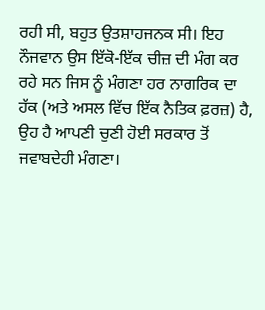ਰਹੀ ਸੀ, ਬਹੁਤ ਉਤਸ਼ਾਹਜਨਕ ਸੀ। ਇਹ ਨੌਜਵਾਨ ਉਸ ਇੱਕੋ-ਇੱਕ ਚੀਜ਼ ਦੀ ਮੰਗ ਕਰ ਰਹੇ ਸਨ ਜਿਸ ਨੂੰ ਮੰਗਣਾ ਹਰ ਨਾਗਰਿਕ ਦਾ ਹੱਕ (ਅਤੇ ਅਸਲ ਵਿੱਚ ਇੱਕ ਨੈਤਿਕ ਫ਼ਰਜ਼) ਹੈ, ਉਹ ਹੈ ਆਪਣੀ ਚੁਣੀ ਹੋਈ ਸਰਕਾਰ ਤੋਂ ਜਵਾਬਦੇਹੀ ਮੰਗਣਾ।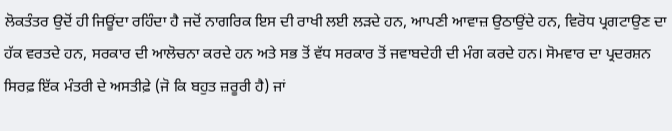ਲੋਕਤੰਤਰ ਉਦੋਂ ਹੀ ਜਿਊਂਦਾ ਰਹਿੰਦਾ ਹੈ ਜਦੋਂ ਨਾਗਰਿਕ ਇਸ ਦੀ ਰਾਖੀ ਲਈ ਲੜਦੇ ਹਨ, ਆਪਣੀ ਆਵਾਜ਼ ਉਠਾਉਂਦੇ ਹਨ, ਵਿਰੋਧ ਪ੍ਰਗਟਾਉਣ ਦਾ ਹੱਕ ਵਰਤਦੇ ਹਨ, ਸਰਕਾਰ ਦੀ ਆਲੋਚਨਾ ਕਰਦੇ ਹਨ ਅਤੇ ਸਭ ਤੋਂ ਵੱਧ ਸਰਕਾਰ ਤੋਂ ਜਵਾਬਦੇਹੀ ਦੀ ਮੰਗ ਕਰਦੇ ਹਨ। ਸੋਮਵਾਰ ਦਾ ਪ੍ਰਦਰਸ਼ਨ ਸਿਰਫ਼ ਇੱਕ ਮੰਤਰੀ ਦੇ ਅਸਤੀਫ਼ੇ (ਜੋ ਕਿ ਬਹੁਤ ਜ਼ਰੂਰੀ ਹੈ) ਜਾਂ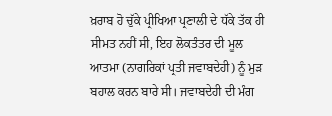ਖ਼ਰਾਬ ਹੋ ਚੁੱਕੇ ਪ੍ਰੀਖਿਆ ਪ੍ਰਣਾਲੀ ਦੇ ਧੱਕੇ ਤੱਕ ਹੀ ਸੀਮਤ ਨਹੀਂ ਸੀ, ਇਹ ਲੋਕਤੰਤਰ ਦੀ ਮੂਲ ਆਤਮਾ (ਨਾਗਰਿਕਾਂ ਪ੍ਰਤੀ ਜਵਾਬਦੇਹੀ) ਨੂੰ ਮੁੜ ਬਹਾਲ ਕਰਨ ਬਾਰੇ ਸੀ। ਜਵਾਬਦੇਹੀ ਦੀ ਮੰਗ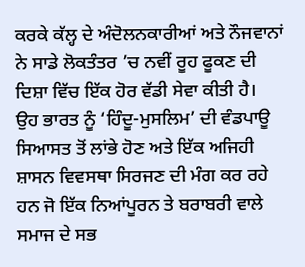ਕਰਕੇ ਕੱਲ੍ਹ ਦੇ ਅੰਦੋਲਨਕਾਰੀਆਂ ਅਤੇ ਨੌਜਵਾਨਾਂ ਨੇ ਸਾਡੇ ਲੋਕਤੰਤਰ ’ਚ ਨਵੀਂ ਰੂਹ ਫੂਕਣ ਦੀ ਦਿਸ਼ਾ ਵਿੱਚ ਇੱਕ ਹੋਰ ਵੱਡੀ ਸੇਵਾ ਕੀਤੀ ਹੈ।
ਉਹ ਭਾਰਤ ਨੂੰ ‘ਹਿੰਦੂ-ਮੁਸਲਿਮ’ ਦੀ ਵੰਡਪਾਊ ਸਿਆਸਤ ਤੋਂ ਲਾਂਭੇ ਹੋਣ ਅਤੇ ਇੱਕ ਅਜਿਹੀ ਸ਼ਾਸਨ ਵਿਵਸਥਾ ਸਿਰਜਣ ਦੀ ਮੰਗ ਕਰ ਰਹੇ ਹਨ ਜੋ ਇੱਕ ਨਿਆਂਪੂਰਨ ਤੇ ਬਰਾਬਰੀ ਵਾਲੇ ਸਮਾਜ ਦੇ ਸਭ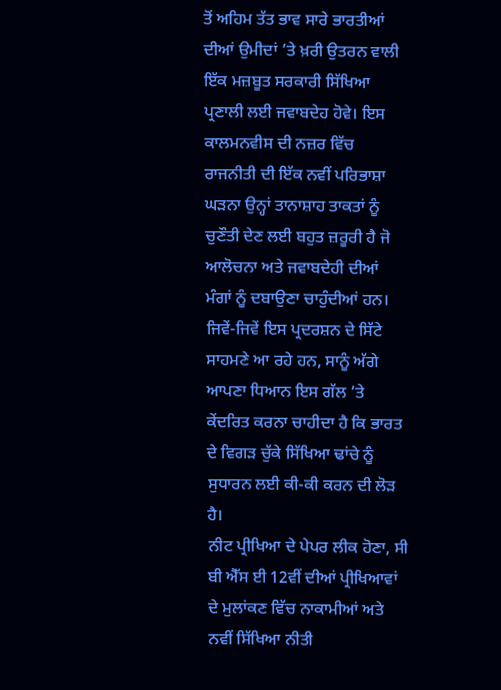ਤੋਂ ਅਹਿਮ ਤੱਤ ਭਾਵ ਸਾਰੇ ਭਾਰਤੀਆਂ ਦੀਆਂ ਉਮੀਦਾਂ ’ਤੇ ਖ਼ਰੀ ਉਤਰਨ ਵਾਲੀ ਇੱਕ ਮਜ਼ਬੂਤ ਸਰਕਾਰੀ ਸਿੱਖਿਆ ਪ੍ਰਣਾਲੀ ਲਈ ਜਵਾਬਦੇਹ ਹੋਵੇ। ਇਸ ਕਾਲਮਨਵੀਸ ਦੀ ਨਜ਼ਰ ਵਿੱਚ ਰਾਜਨੀਤੀ ਦੀ ਇੱਕ ਨਵੀਂ ਪਰਿਭਾਸ਼ਾ ਘੜਨਾ ਉਨ੍ਹਾਂ ਤਾਨਾਸ਼ਾਹ ਤਾਕਤਾਂ ਨੂੰ ਚੁਣੌਤੀ ਦੇਣ ਲਈ ਬਹੁਤ ਜ਼ਰੂਰੀ ਹੈ ਜੋ ਆਲੋਚਨਾ ਅਤੇ ਜਵਾਬਦੇਹੀ ਦੀਆਂ ਮੰਗਾਂ ਨੂੰ ਦਬਾਉਣਾ ਚਾਹੁੰਦੀਆਂ ਹਨ। ਜਿਵੇਂ-ਜਿਵੇਂ ਇਸ ਪ੍ਰਦਰਸ਼ਨ ਦੇ ਸਿੱਟੇ ਸਾਹਮਣੇ ਆ ਰਹੇ ਹਨ, ਸਾਨੂੰ ਅੱਗੇ ਆਪਣਾ ਧਿਆਨ ਇਸ ਗੱਲ ’ਤੇ ਕੇਂਦਰਿਤ ਕਰਨਾ ਚਾਹੀਦਾ ਹੈ ਕਿ ਭਾਰਤ ਦੇ ਵਿਗੜ ਚੁੱਕੇ ਸਿੱਖਿਆ ਢਾਂਚੇ ਨੂੰ ਸੁਧਾਰਨ ਲਈ ਕੀ-ਕੀ ਕਰਨ ਦੀ ਲੋੜ ਹੈ।
ਨੀਟ ਪ੍ਰੀਖਿਆ ਦੇ ਪੇਪਰ ਲੀਕ ਹੋਣਾ, ਸੀ ਬੀ ਐੱਸ ਈ 12ਵੀਂ ਦੀਆਂ ਪ੍ਰੀਖਿਆਵਾਂ ਦੇ ਮੁਲਾਂਕਣ ਵਿੱਚ ਨਾਕਾਮੀਆਂ ਅਤੇ ਨਵੀਂ ਸਿੱਖਿਆ ਨੀਤੀ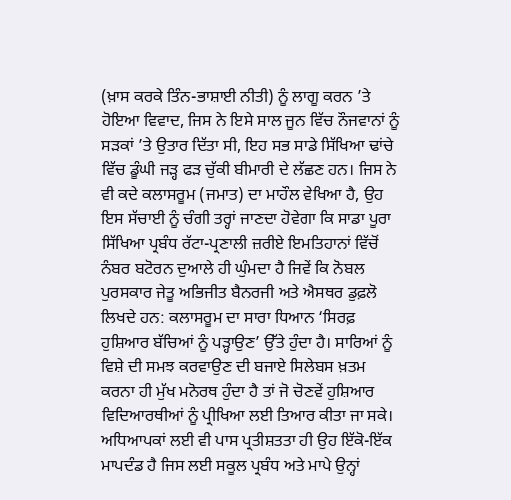(ਖ਼ਾਸ ਕਰਕੇ ਤਿੰਨ-ਭਾਸ਼ਾਈ ਨੀਤੀ) ਨੂੰ ਲਾਗੂ ਕਰਨ ’ਤੇ ਹੋਇਆ ਵਿਵਾਦ, ਜਿਸ ਨੇ ਇਸੇ ਸਾਲ ਜੂਨ ਵਿੱਚ ਨੌਜਵਾਨਾਂ ਨੂੰ ਸੜਕਾਂ ’ਤੇ ਉਤਾਰ ਦਿੱਤਾ ਸੀ, ਇਹ ਸਭ ਸਾਡੇ ਸਿੱਖਿਆ ਢਾਂਚੇ ਵਿੱਚ ਡੂੰਘੀ ਜੜ੍ਹ ਫੜ ਚੁੱਕੀ ਬੀਮਾਰੀ ਦੇ ਲੱਛਣ ਹਨ। ਜਿਸ ਨੇ ਵੀ ਕਦੇ ਕਲਾਸਰੂਮ (ਜਮਾਤ) ਦਾ ਮਾਹੌਲ ਵੇਖਿਆ ਹੈ, ਉਹ ਇਸ ਸੱਚਾਈ ਨੂੰ ਚੰਗੀ ਤਰ੍ਹਾਂ ਜਾਣਦਾ ਹੋਵੇਗਾ ਕਿ ਸਾਡਾ ਪੂਰਾ ਸਿੱਖਿਆ ਪ੍ਰਬੰਧ ਰੱਟਾ-ਪ੍ਰਣਾਲੀ ਜ਼ਰੀਏ ਇਮਤਿਹਾਨਾਂ ਵਿੱਚੋਂ ਨੰਬਰ ਬਟੋਰਨ ਦੁਆਲੇ ਹੀ ਘੁੰਮਦਾ ਹੈ ਜਿਵੇਂ ਕਿ ਨੋਬਲ ਪੁਰਸਕਾਰ ਜੇਤੂ ਅਭਿਜੀਤ ਬੈਨਰਜੀ ਅਤੇ ਐਸਥਰ ਡੁਫ਼ਲੋ ਲਿਖਦੇ ਹਨ: ਕਲਾਸਰੂਮ ਦਾ ਸਾਰਾ ਧਿਆਨ ‘ਸਿਰਫ਼ ਹੁਸ਼ਿਆਰ ਬੱਚਿਆਂ ਨੂੰ ਪੜ੍ਹਾਉਣ’ ਉੱਤੇ ਹੁੰਦਾ ਹੈ। ਸਾਰਿਆਂ ਨੂੰ ਵਿਸ਼ੇ ਦੀ ਸਮਝ ਕਰਵਾਉਣ ਦੀ ਬਜਾਏ ਸਿਲੇਬਸ ਖ਼ਤਮ ਕਰਨਾ ਹੀ ਮੁੱਖ ਮਨੋਰਥ ਹੁੰਦਾ ਹੈ ਤਾਂ ਜੋ ਚੋਣਵੇਂ ਹੁਸ਼ਿਆਰ ਵਿਦਿਆਰਥੀਆਂ ਨੂੰ ਪ੍ਰੀਖਿਆ ਲਈ ਤਿਆਰ ਕੀਤਾ ਜਾ ਸਕੇ। ਅਧਿਆਪਕਾਂ ਲਈ ਵੀ ਪਾਸ ਪ੍ਰਤੀਸ਼ਤਤਾ ਹੀ ਉਹ ਇੱਕੋ-ਇੱਕ ਮਾਪਦੰਡ ਹੈ ਜਿਸ ਲਈ ਸਕੂਲ ਪ੍ਰਬੰਧ ਅਤੇ ਮਾਪੇ ਉਨ੍ਹਾਂ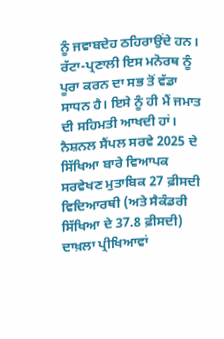ਨੂੰ ਜਵਾਬਦੇਹ ਠਹਿਰਾਉਂਦੇ ਹਨ। ਰੱਟਾ-ਪ੍ਰਣਾਲੀ ਇਸ ਮਨੋਰਥ ਨੂੰ ਪੂਰਾ ਕਰਨ ਦਾ ਸਭ ਤੋਂ ਵੱਡਾ ਸਾਧਨ ਹੈ। ਇਸੇ ਨੂੰ ਹੀ ਮੈਂ ਜਮਾਤ ਦੀ ਸਹਿਮਤੀ ਆਖਦੀ ਹਾਂ।
ਨੈਸ਼ਨਲ ਸੈਂਪਲ ਸਰਵੇ 2025 ਦੇ ਸਿੱਖਿਆ ਬਾਰੇ ਵਿਆਪਕ ਸਰਵੇਖਣ ਮੁਤਾਬਿਕ 27 ਫ਼ੀਸਦੀ ਵਿਦਿਆਰਥੀ (ਅਤੇ ਸੈਕੰਡਰੀ ਸਿੱਖਿਆ ਦੇ 37.8 ਫ਼ੀਸਦੀ) ਦਾਖ਼ਲਾ ਪ੍ਰੀਖਿਆਵਾਂ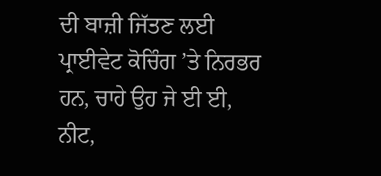ਦੀ ਬਾਜ਼ੀ ਜਿੱਤਣ ਲਈ ਪ੍ਰਾਈਵੇਟ ਕੋਚਿੰਗ ’ਤੇ ਨਿਰਭਰ ਹਨ, ਚਾਹੇ ਉਹ ਜੇ ਈ ਈ, ਨੀਟ,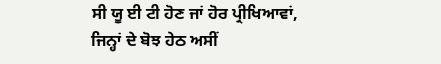ਸੀ ਯੂ ਈ ਟੀ ਹੋਣ ਜਾਂ ਹੋਰ ਪ੍ਰੀਖਿਆਵਾਂ, ਜਿਨ੍ਹਾਂ ਦੇ ਬੋਝ ਹੇਠ ਅਸੀਂ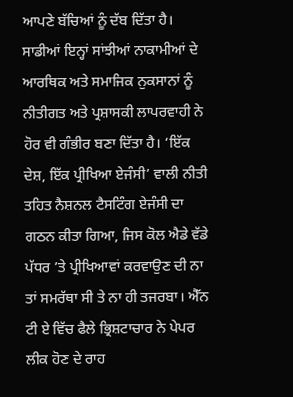ਆਪਣੇ ਬੱਚਿਆਂ ਨੂੰ ਦੱਬ ਦਿੱਤਾ ਹੈ। ਸਾਡੀਆਂ ਇਨ੍ਹਾਂ ਸਾਂਝੀਆਂ ਨਾਕਾਮੀਆਂ ਦੇ ਆਰਥਿਕ ਅਤੇ ਸਮਾਜਿਕ ਨੁਕਸਾਨਾਂ ਨੂੰ ਨੀਤੀਗਤ ਅਤੇ ਪ੍ਰਸ਼ਾਸਕੀ ਲਾਪਰਵਾਹੀ ਨੇ ਹੋਰ ਵੀ ਗੰਭੀਰ ਬਣਾ ਦਿੱਤਾ ਹੈ। ‘ਇੱਕ ਦੇਸ਼, ਇੱਕ ਪ੍ਰੀਖਿਆ ਏਜੰਸੀ’ ਵਾਲੀ ਨੀਤੀ ਤਹਿਤ ਨੈਸ਼ਨਲ ਟੈਸਟਿੰਗ ਏਜੰਸੀ ਦਾ ਗਠਨ ਕੀਤਾ ਗਿਆ, ਜਿਸ ਕੋਲ ਐਡੇ ਵੱਡੇ ਪੱਧਰ ’ਤੇ ਪ੍ਰੀਖਿਆਵਾਂ ਕਰਵਾਉਣ ਦੀ ਨਾ ਤਾਂ ਸਮਰੱਥਾ ਸੀ ਤੇ ਨਾ ਹੀ ਤਜਰਬਾ। ਐੱਨ ਟੀ ਏ ਵਿੱਚ ਫੈਲੇ ਭ੍ਰਿਸ਼ਟਾਚਾਰ ਨੇ ਪੇਪਰ ਲੀਕ ਹੋਣ ਦੇ ਰਾਹ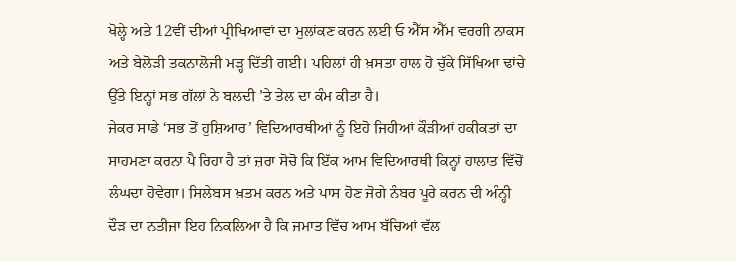ਖੋਲ੍ਹੇ ਅਤੇ 12ਵੀਂ ਦੀਆਂ ਪ੍ਰੀਖਿਆਵਾਂ ਦਾ ਮੁਲਾਂਕਣ ਕਰਨ ਲਈ ਓ ਐੱਸ ਐੱਮ ਵਰਗੀ ਨਾਕਸ ਅਤੇ ਬੇਲੋੜੀ ਤਕਨਾਲੋਜੀ ਮੜ੍ਹ ਦਿੱਤੀ ਗਈ। ਪਹਿਲਾਂ ਹੀ ਖ਼ਸਤਾ ਹਾਲ ਹੋ ਚੁੱਕੇ ਸਿੱਖਿਆ ਢਾਂਚੇ ਉੱਤੇ ਇਨ੍ਹਾਂ ਸਭ ਗੱਲਾਂ ਨੇ ਬਲਦੀ ’ਤੇ ਤੇਲ ਦਾ ਕੰਮ ਕੀਤਾ ਹੈ।
ਜੇਕਰ ਸਾਡੇ ‘ਸਭ ਤੋਂ ਹੁਸ਼ਿਆਰ’ ਵਿਦਿਆਰਥੀਆਂ ਨੂੰ ਇਹੋ ਜਿਹੀਆਂ ਕੌੜੀਆਂ ਹਕੀਕਤਾਂ ਦਾ ਸਾਹਮਣਾ ਕਰਨਾ ਪੈ ਰਿਹਾ ਹੈ ਤਾਂ ਜ਼ਰਾ ਸੋਚੋ ਕਿ ਇੱਕ ਆਮ ਵਿਦਿਆਰਥੀ ਕਿਨ੍ਹਾਂ ਹਾਲਾਤ ਵਿੱਚੋਂ ਲੰਘਦਾ ਹੋਵੇਗਾ। ਸਿਲੇਬਸ ਖ਼ਤਮ ਕਰਨ ਅਤੇ ਪਾਸ ਹੋਣ ਜੋਗੇ ਨੰਬਰ ਪੂਰੇ ਕਰਨ ਦੀ ਅੰਨ੍ਹੀ ਦੌੜ ਦਾ ਨਤੀਜਾ ਇਹ ਨਿਕਲਿਆ ਹੈ ਕਿ ਜਮਾਤ ਵਿੱਚ ਆਮ ਬੱਚਿਆਂ ਵੱਲ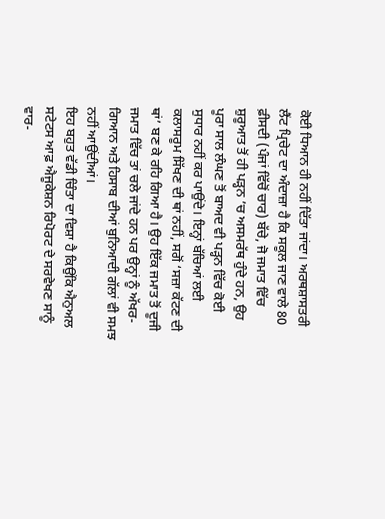ਕੋਈ ਧਿਆਨ ਹੀ ਨਹੀਂ ਦਿੱਤਾ ਜਾਂਦਾ। ਅਰਥਸ਼ਾਸਤਰੀ ਲੈਂਟ ਪ੍ਰਿਚੇਟ ਦਾ ਅੰਦਾਜ਼ਾ ਹੈ ਕਿ ਸਕੂਲ ਜਾਣ ਵਾਲੇ 80 ਫ਼ੀਸਦੀ (ਪੰਜਾਂ ਵਿੱਚੋਂ ਚਾਰ) ਬੱਚੇ, ਜੋ ਜਮਾਤ ਵਿੱਚ ਸ਼ੁਰੂਆਤ ਤੋਂ ਹੀ ਪੜ੍ਹਨ ’ਚ ਅਸਮਰੱਥ ਹੁੰਦੇ ਹਨ, ਉਹ ਪੂਰਾ ਸਾਲ ਲੰਘਣ ਤੋਂ ਬਾਅਦ ਵੀ ਪੜ੍ਹਨ ਵਿੱਚ ਕੋਈ ਸੁਧਾਰ ਨਹੀਂ ਕਰ ਪਾਉਂਦੇ। ਇਨ੍ਹਾਂ ਬੱਚਿਆਂ ਲਈ ਕਲਾਸਰੂਮ ਸਿੱਖਣ ਦੀ ਥਾਂ ਨਹੀਂ, ਸਗੋਂ ‘ਸਜ਼ਾ ਕੱਟਣ ਦੀ ਥਾਂ’ ਬਣ ਕੇ ਰਹਿ ਗਿਆ ਹੈ। ਉਹ ਇੱਕ ਜਮਾਤ ਤੋਂ ਦੂਜੀ ਜਮਾਤ ਵਿੱਚ ਤਾਂ ਚਲੇ ਜਾਂਦੇ ਹਨ ਪਰ ਉਨ੍ਹਾਂ ਨੂੰ ਅੱਖਰ-ਗਿਆਨ ਅਤੇ ਹਿਸਾਬ ਦੀਆਂ ਬੁਨਿਆਦੀ ਗੱਲਾਂ ਵੀ ਸਮਝ ਨਹੀਂ ਆਉਂਦੀਆਂ।
ਇਹ ਬਹੁਤ ਵੱਡੀ ਚਿੰਤਾ ਦਾ ਵਿਸ਼ਾ ਹੈ ਕਿਉਂਕਿ ਐਨੁਅਲ ਸਟੇਟਸ ਆਫ਼ ਐਜੂਕੇਸ਼ਨ ਰਿਪੋਰਟ ਦੇ ਸਰਵੇਖਣ ਸਾਨੂੰ ਵਾਰ-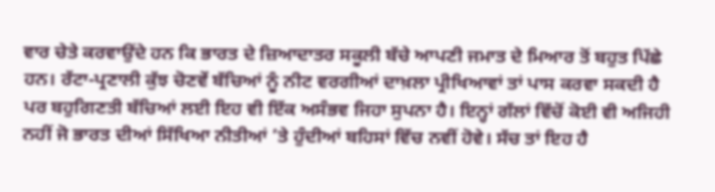ਵਾਰ ਚੇਤੇ ਕਰਵਾਉਂਦੇ ਹਨ ਕਿ ਭਾਰਤ ਦੇ ਜ਼ਿਆਦਾਤਰ ਸਕੂਲੀ ਬੱਚੇ ਆਪਣੀ ਜਮਾਤ ਦੇ ਮਿਆਰ ਤੋਂ ਬਹੁਤ ਪਿੱਛੇ ਹਨ। ਰੱਟਾ-ਪ੍ਰਣਾਲੀ ਕੁੱਝ ਚੋਣਵੇਂ ਬੱਚਿਆਂ ਨੂੰ ਨੀਟ ਵਰਗੀਆਂ ਦਾਖ਼ਲਾ ਪ੍ਰੀਖਿਆਵਾਂ ਤਾਂ ਪਾਸ ਕਰਵਾ ਸਕਦੀ ਹੈ ਪਰ ਬਹੁਗਿਣਤੀ ਬੱਚਿਆਂ ਲਈ ਇਹ ਵੀ ਇੱਕ ਅਸੰਭਵ ਜਿਹਾ ਸੁਪਨਾ ਹੈ। ਇਨ੍ਹਾਂ ਗੱਲਾਂ ਵਿੱਚੋਂ ਕੋਈ ਵੀ ਅਜਿਹੀ ਨਹੀਂ ਜੋ ਭਾਰਤ ਦੀਆਂ ਸਿੱਖਿਆ ਨੀਤੀਆਂ ’ਤੇ ਹੁੰਦੀਆਂ ਬਹਿਸਾਂ ਵਿੱਚ ਨਵੀਂ ਹੋਵੇ। ਸੱਚ ਤਾਂ ਇਹ ਹੈ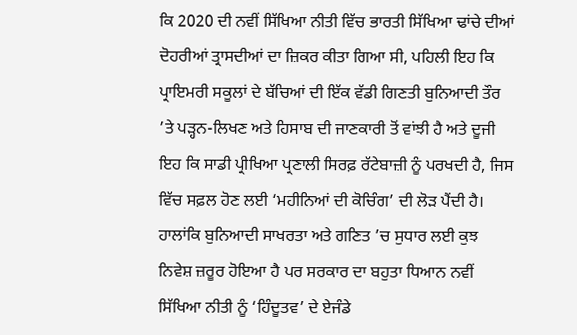ਕਿ 2020 ਦੀ ਨਵੀਂ ਸਿੱਖਿਆ ਨੀਤੀ ਵਿੱਚ ਭਾਰਤੀ ਸਿੱਖਿਆ ਢਾਂਚੇ ਦੀਆਂ ਦੋਹਰੀਆਂ ਤ੍ਰਾਸਦੀਆਂ ਦਾ ਜ਼ਿਕਰ ਕੀਤਾ ਗਿਆ ਸੀ, ਪਹਿਲੀ ਇਹ ਕਿ ਪ੍ਰਾਇਮਰੀ ਸਕੂਲਾਂ ਦੇ ਬੱਚਿਆਂ ਦੀ ਇੱਕ ਵੱਡੀ ਗਿਣਤੀ ਬੁਨਿਆਦੀ ਤੌਰ ’ਤੇ ਪੜ੍ਹਨ-ਲਿਖਣ ਅਤੇ ਹਿਸਾਬ ਦੀ ਜਾਣਕਾਰੀ ਤੋਂ ਵਾਂਝੀ ਹੈ ਅਤੇ ਦੂਜੀ ਇਹ ਕਿ ਸਾਡੀ ਪ੍ਰੀਖਿਆ ਪ੍ਰਣਾਲੀ ਸਿਰਫ਼ ਰੱਟੇਬਾਜ਼ੀ ਨੂੰ ਪਰਖਦੀ ਹੈ, ਜਿਸ ਵਿੱਚ ਸਫ਼ਲ ਹੋਣ ਲਈ ‘ਮਹੀਨਿਆਂ ਦੀ ਕੋਚਿੰਗ’ ਦੀ ਲੋੜ ਪੈਂਦੀ ਹੈ।
ਹਾਲਾਂਕਿ ਬੁਨਿਆਦੀ ਸਾਖਰਤਾ ਅਤੇ ਗਣਿਤ ’ਚ ਸੁਧਾਰ ਲਈ ਕੁਝ ਨਿਵੇਸ਼ ਜ਼ਰੂਰ ਹੋਇਆ ਹੈ ਪਰ ਸਰਕਾਰ ਦਾ ਬਹੁਤਾ ਧਿਆਨ ਨਵੀਂ ਸਿੱਖਿਆ ਨੀਤੀ ਨੂੰ ‘ਹਿੰਦੂਤਵ’ ਦੇ ਏਜੰਡੇ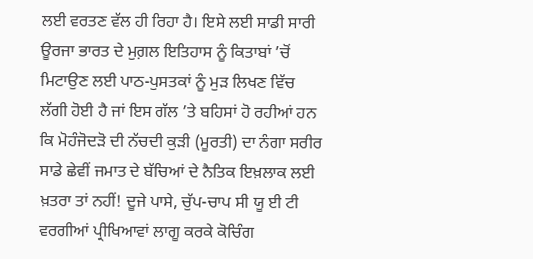ਲਈ ਵਰਤਣ ਵੱਲ ਹੀ ਰਿਹਾ ਹੈ। ਇਸੇ ਲਈ ਸਾਡੀ ਸਾਰੀ ਊਰਜਾ ਭਾਰਤ ਦੇ ਮੁਗ਼ਲ ਇਤਿਹਾਸ ਨੂੰ ਕਿਤਾਬਾਂ ’ਚੋਂ ਮਿਟਾਉਣ ਲਈ ਪਾਠ-ਪੁਸਤਕਾਂ ਨੂੰ ਮੁੜ ਲਿਖਣ ਵਿੱਚ ਲੱਗੀ ਹੋਈ ਹੈ ਜਾਂ ਇਸ ਗੱਲ ’ਤੇ ਬਹਿਸਾਂ ਹੋ ਰਹੀਆਂ ਹਨ ਕਿ ਮੋਹੰਜੋਦੜੋ ਦੀ ਨੱਚਦੀ ਕੁੜੀ (ਮੂਰਤੀ) ਦਾ ਨੰਗਾ ਸਰੀਰ ਸਾਡੇ ਛੇਵੀਂ ਜਮਾਤ ਦੇ ਬੱਚਿਆਂ ਦੇ ਨੈਤਿਕ ਇਖ਼ਲਾਕ ਲਈ ਖ਼ਤਰਾ ਤਾਂ ਨਹੀਂ! ਦੂਜੇ ਪਾਸੇ, ਚੁੱਪ-ਚਾਪ ਸੀ ਯੂ ਈ ਟੀ ਵਰਗੀਆਂ ਪ੍ਰੀਖਿਆਵਾਂ ਲਾਗੂ ਕਰਕੇ ਕੋਚਿੰਗ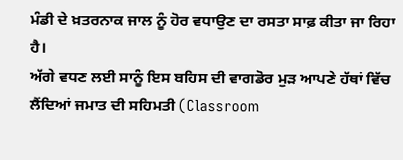ਮੰਡੀ ਦੇ ਖ਼ਤਰਨਾਕ ਜਾਲ ਨੂੰ ਹੋਰ ਵਧਾਉਣ ਦਾ ਰਸਤਾ ਸਾਫ਼ ਕੀਤਾ ਜਾ ਰਿਹਾ ਹੈ।
ਅੱਗੇ ਵਧਣ ਲਈ ਸਾਨੂੰ ਇਸ ਬਹਿਸ ਦੀ ਵਾਗਡੋਰ ਮੁੜ ਆਪਣੇ ਹੱਥਾਂ ਵਿੱਚ ਲੈਂਦਿਆਂ ਜਮਾਤ ਦੀ ਸਹਿਮਤੀ (Classroom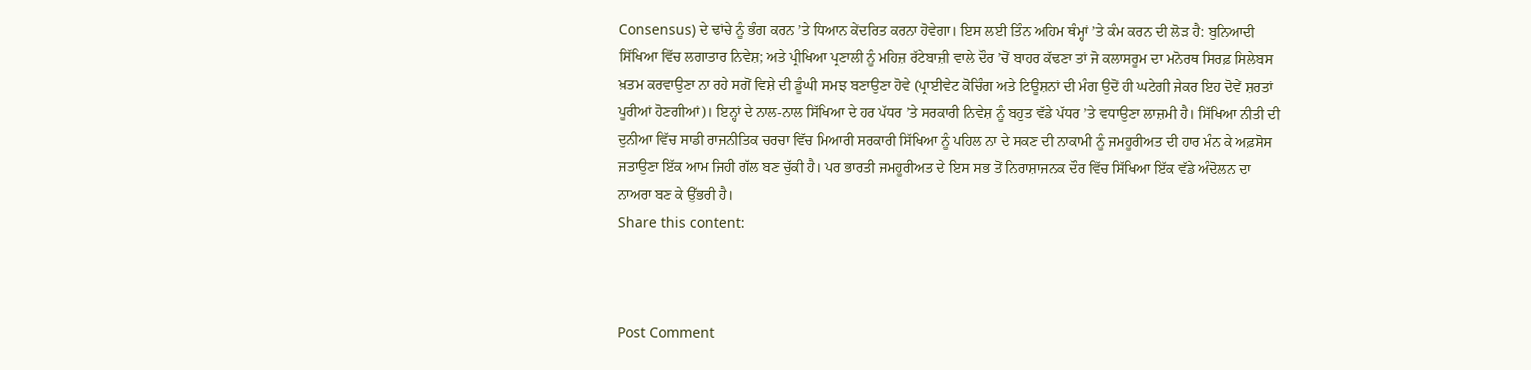Consensus) ਦੇ ਢਾਂਚੇ ਨੂੰ ਭੰਗ ਕਰਨ ’ਤੇ ਧਿਆਨ ਕੇਂਦਰਿਤ ਕਰਨਾ ਹੋਵੇਗਾ। ਇਸ ਲਈ ਤਿੰਨ ਅਹਿਮ ਥੰਮ੍ਹਾਂ ’ਤੇ ਕੰਮ ਕਰਨ ਦੀ ਲੋੜ ਹੈ: ਬੁਨਿਆਦੀ ਸਿੱਖਿਆ ਵਿੱਚ ਲਗਾਤਾਰ ਨਿਵੇਸ਼; ਅਤੇ ਪ੍ਰੀਖਿਆ ਪ੍ਰਣਾਲੀ ਨੂੰ ਮਹਿਜ਼ ਰੱਟੇਬਾਜ਼ੀ ਵਾਲੇ ਦੌਰ ’ਚੋਂ ਬਾਹਰ ਕੱਢਣਾ ਤਾਂ ਜੋ ਕਲਾਸਰੂਮ ਦਾ ਮਨੋਰਥ ਸਿਰਫ਼ ਸਿਲੇਬਸ ਖ਼ਤਮ ਕਰਵਾਉਣਾ ਨਾ ਰਹੇ ਸਗੋਂ ਵਿਸ਼ੇ ਦੀ ਡੂੰਘੀ ਸਮਝ ਬਣਾਉਣਾ ਹੋਵੇ (ਪ੍ਰਾਈਵੇਟ ਕੋਚਿੰਗ ਅਤੇ ਟਿਊਸ਼ਨਾਂ ਦੀ ਮੰਗ ਉਦੋਂ ਹੀ ਘਟੇਗੀ ਜੇਕਰ ਇਹ ਦੋਵੇਂ ਸ਼ਰਤਾਂ ਪੂਰੀਆਂ ਹੋਣਗੀਆਂ)। ਇਨ੍ਹਾਂ ਦੇ ਨਾਲ-ਨਾਲ ਸਿੱਖਿਆ ਦੇ ਹਰ ਪੱਧਰ ’ਤੇ ਸਰਕਾਰੀ ਨਿਵੇਸ਼ ਨੂੰ ਬਹੁਤ ਵੱਡੇ ਪੱਧਰ ’ਤੇ ਵਧਾਉਣਾ ਲਾਜ਼ਮੀ ਹੈ। ਸਿੱਖਿਆ ਨੀਤੀ ਦੀ ਦੁਨੀਆ ਵਿੱਚ ਸਾਡੀ ਰਾਜਨੀਤਿਕ ਚਰਚਾ ਵਿੱਚ ਮਿਆਰੀ ਸਰਕਾਰੀ ਸਿੱਖਿਆ ਨੂੰ ਪਹਿਲ ਨਾ ਦੇ ਸਕਣ ਦੀ ਨਾਕਾਮੀ ਨੂੰ ਜਮਹੂਰੀਅਤ ਦੀ ਹਾਰ ਮੰਨ ਕੇ ਅਫ਼ਸੋਸ ਜਤਾਉਣਾ ਇੱਕ ਆਮ ਜਿਹੀ ਗੱਲ ਬਣ ਚੁੱਕੀ ਹੈ। ਪਰ ਭਾਰਤੀ ਜਮਹੂਰੀਅਤ ਦੇ ਇਸ ਸਭ ਤੋਂ ਨਿਰਾਸ਼ਾਜਨਕ ਦੌਰ ਵਿੱਚ ਸਿੱਖਿਆ ਇੱਕ ਵੱਡੇ ਅੰਦੋਲਨ ਦਾ ਨਾਅਰਾ ਬਣ ਕੇ ਉੱਭਰੀ ਹੈ।
Share this content:



Post Comment